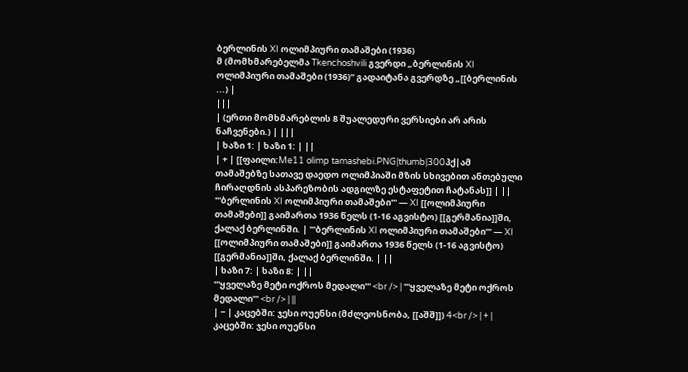ბერლინის XI ოლიმპიური თამაშები (1936)
მ (მომხმარებელმა Tkenchoshvili გვერდი „ბერლინის XI ოლიმპიური თამაშები (1936)“ გადაიტანა გვერდზე „[[ბერლინის ...) |
|||
| (ერთი მომხმარებლის 8 შუალედური ვერსიები არ არის ნაჩვენები.) | |||
| ხაზი 1: | ხაზი 1: | ||
| + | [[ფაილი:Me11 olimp tamashebi.PNG|thumb|300პქ|ამ თამაშებზე სათავე დაედო ოლიმპიაში მზის სხივებით ანთებული ჩირაღდნის ასპარეზობის ადგილზე ესტაფეტით ჩატანას]] | ||
'''ბერლინის XI ოლიმპიური თამაშები''' — XI [[ოლიმპიური თამაშები]] გაიმართა 1936 წელს (1-16 აგვისტო) [[გერმანია]]ში, ქალაქ ბერლინში. | '''ბერლინის XI ოლიმპიური თამაშები''' — XI [[ოლიმპიური თამაშები]] გაიმართა 1936 წელს (1-16 აგვისტო) [[გერმანია]]ში, ქალაქ ბერლინში. | ||
| ხაზი 7: | ხაზი 8: | ||
'''ყველაზე მეტი ოქროს მედალი''' <br /> | '''ყველაზე მეტი ოქროს მედალი''' <br /> | ||
| − | კაცებში: ჯესი ოუენსი (მძლეოსნობა, [[აშშ]]) 4<br /> | + | კაცებში: ჯესი ოუენსი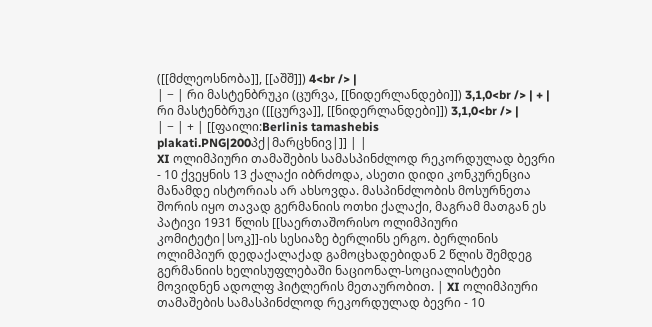([[მძლეოსნობა]], [[აშშ]]) 4<br /> |
| − | რი მასტენბრუკი (ცურვა, [[ნიდერლანდები]]) 3,1,0<br /> | + | რი მასტენბრუკი ([[ცურვა]], [[ნიდერლანდები]]) 3,1,0<br /> |
| − | + | [[ფაილი:Berlinis tamashebis plakati.PNG|200პქ|მარცხნივ|]] | |
XI ოლიმპიური თამაშების სამასპინძლოდ რეკორდულად ბევრი - 10 ქვეყნის 13 ქალაქი იბრძოდა, ასეთი დიდი კონკურენცია მანამდე ისტორიას არ ახსოვდა. მასპინძლობის მოსურნეთა შორის იყო თავად გერმანიის ოთხი ქალაქი, მაგრამ მათგან ეს პატივი 1931 წლის [[საერთაშორისო ოლიმპიური კომიტეტი|სოკ]]-ის სესიაზე ბერლინს ერგო. ბერლინის ოლიმპიურ დედაქალაქად გამოცხადებიდან 2 წლის შემდეგ გერმანიის ხელისუფლებაში ნაციონალ-სოციალისტები მოვიდნენ ადოლფ ჰიტლერის მეთაურობით. | XI ოლიმპიური თამაშების სამასპინძლოდ რეკორდულად ბევრი - 10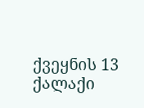ქვეყნის 13 ქალაქი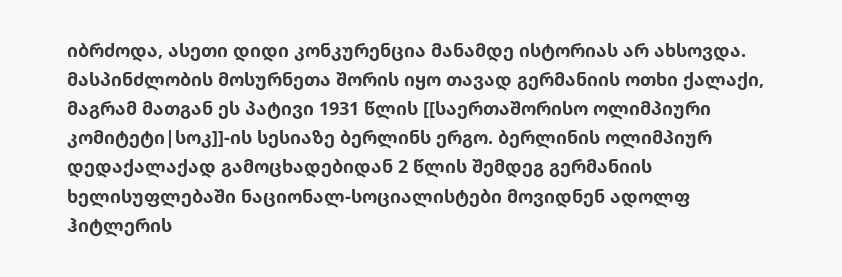იბრძოდა, ასეთი დიდი კონკურენცია მანამდე ისტორიას არ ახსოვდა. მასპინძლობის მოსურნეთა შორის იყო თავად გერმანიის ოთხი ქალაქი, მაგრამ მათგან ეს პატივი 1931 წლის [[საერთაშორისო ოლიმპიური კომიტეტი|სოკ]]-ის სესიაზე ბერლინს ერგო. ბერლინის ოლიმპიურ დედაქალაქად გამოცხადებიდან 2 წლის შემდეგ გერმანიის ხელისუფლებაში ნაციონალ-სოციალისტები მოვიდნენ ადოლფ ჰიტლერის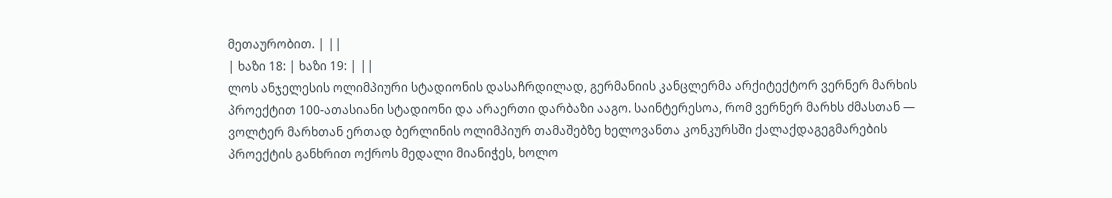მეთაურობით. | ||
| ხაზი 18: | ხაზი 19: | ||
ლოს ანჯელესის ოლიმპიური სტადიონის დასაჩრდილად, გერმანიის კანცლერმა არქიტექტორ ვერნერ მარხის პროექტით 100-ათასიანი სტადიონი და არაერთი დარბაზი ააგო. საინტერესოა, რომ ვერნერ მარხს ძმასთან — ვოლტერ მარხთან ერთად ბერლინის ოლიმპიურ თამაშებზე ხელოვანთა კონკურსში ქალაქდაგეგმარების პროექტის განხრით ოქროს მედალი მიანიჭეს, ხოლო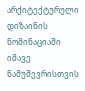არქიტექტურული დიზაინის ნომინაციაში იმავე ნამუშევრისთვის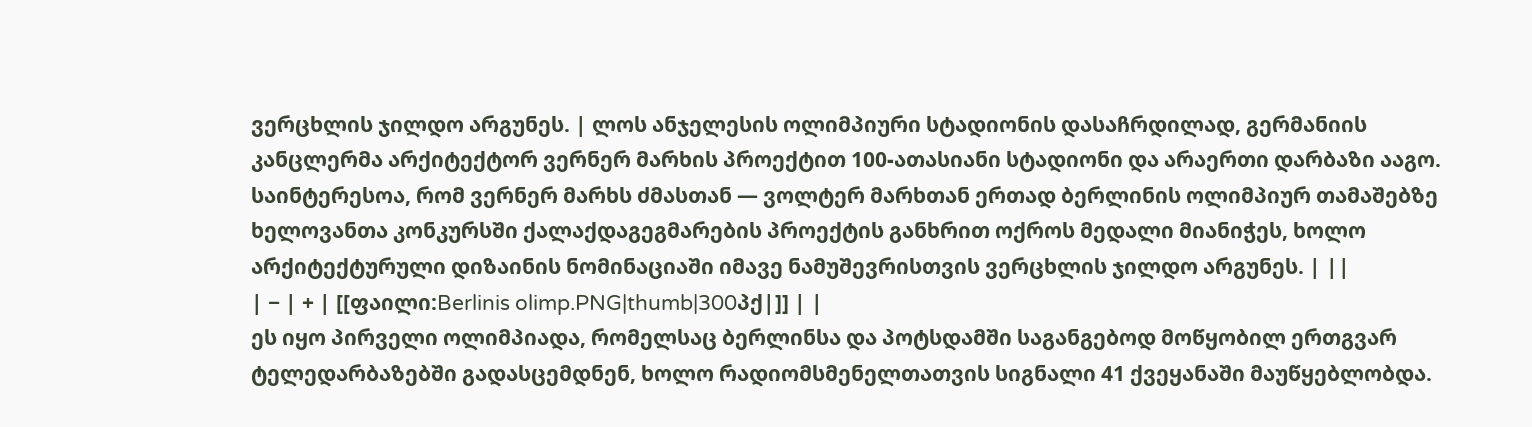ვერცხლის ჯილდო არგუნეს. | ლოს ანჯელესის ოლიმპიური სტადიონის დასაჩრდილად, გერმანიის კანცლერმა არქიტექტორ ვერნერ მარხის პროექტით 100-ათასიანი სტადიონი და არაერთი დარბაზი ააგო. საინტერესოა, რომ ვერნერ მარხს ძმასთან — ვოლტერ მარხთან ერთად ბერლინის ოლიმპიურ თამაშებზე ხელოვანთა კონკურსში ქალაქდაგეგმარების პროექტის განხრით ოქროს მედალი მიანიჭეს, ხოლო არქიტექტურული დიზაინის ნომინაციაში იმავე ნამუშევრისთვის ვერცხლის ჯილდო არგუნეს. | ||
| − | + | [[ფაილი:Berlinis olimp.PNG|thumb|300პქ|]] | |
ეს იყო პირველი ოლიმპიადა, რომელსაც ბერლინსა და პოტსდამში საგანგებოდ მოწყობილ ერთგვარ ტელედარბაზებში გადასცემდნენ, ხოლო რადიომსმენელთათვის სიგნალი 41 ქვეყანაში მაუწყებლობდა.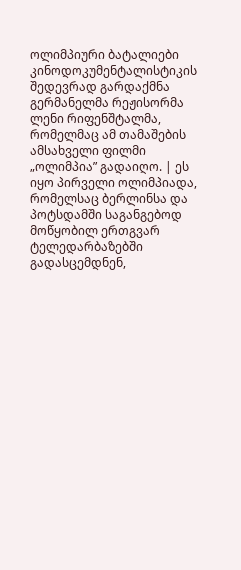ოლიმპიური ბატალიები კინოდოკუმენტალისტიკის შედევრად გარდაქმნა გერმანელმა რეჟისორმა ლენი რიფენშტალმა, რომელმაც ამ თამაშების ამსახველი ფილმი „ოლიმპია” გადაიღო. | ეს იყო პირველი ოლიმპიადა, რომელსაც ბერლინსა და პოტსდამში საგანგებოდ მოწყობილ ერთგვარ ტელედარბაზებში გადასცემდნენ,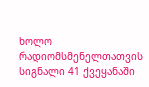ხოლო რადიომსმენელთათვის სიგნალი 41 ქვეყანაში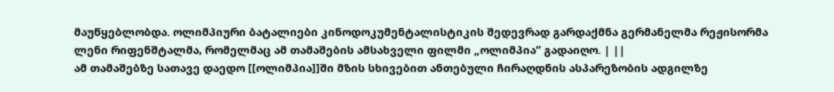მაუწყებლობდა. ოლიმპიური ბატალიები კინოდოკუმენტალისტიკის შედევრად გარდაქმნა გერმანელმა რეჟისორმა ლენი რიფენშტალმა, რომელმაც ამ თამაშების ამსახველი ფილმი „ოლიმპია” გადაიღო. | ||
ამ თამაშებზე სათავე დაედო [[ოლიმპია]]ში მზის სხივებით ანთებული ჩირაღდნის ასპარეზობის ადგილზე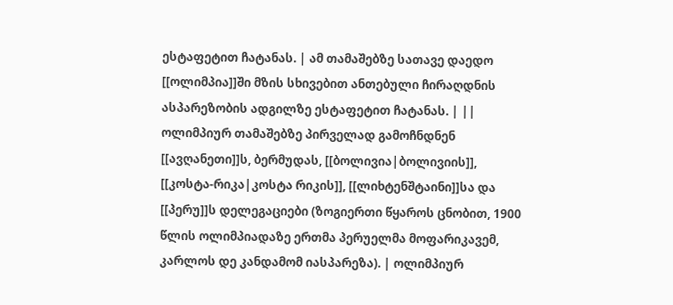ესტაფეტით ჩატანას. | ამ თამაშებზე სათავე დაედო [[ოლიმპია]]ში მზის სხივებით ანთებული ჩირაღდნის ასპარეზობის ადგილზე ესტაფეტით ჩატანას. | ||
ოლიმპიურ თამაშებზე პირველად გამოჩნდნენ [[ავღანეთი]]ს, ბერმუდას, [[ბოლივია|ბოლივიის]], [[კოსტა-რიკა|კოსტა რიკის]], [[ლიხტენშტაინი]]სა და [[პერუ]]ს დელეგაციები (ზოგიერთი წყაროს ცნობით, 1900 წლის ოლიმპიადაზე ერთმა პერუელმა მოფარიკავემ, კარლოს დე კანდამომ იასპარეზა). | ოლიმპიურ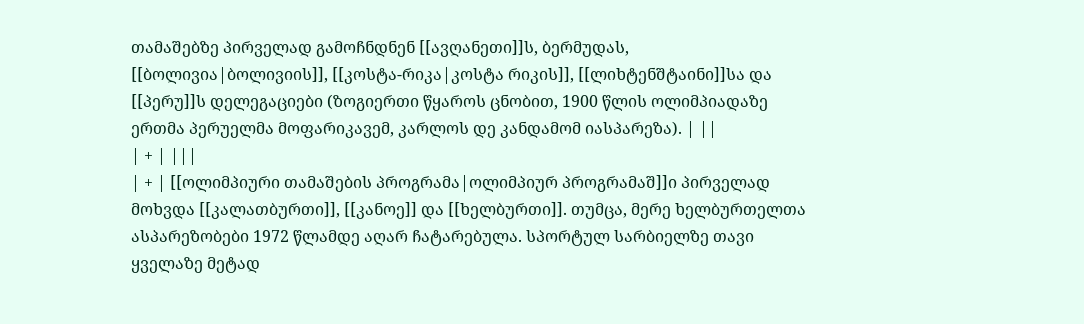თამაშებზე პირველად გამოჩნდნენ [[ავღანეთი]]ს, ბერმუდას, [[ბოლივია|ბოლივიის]], [[კოსტა-რიკა|კოსტა რიკის]], [[ლიხტენშტაინი]]სა და [[პერუ]]ს დელეგაციები (ზოგიერთი წყაროს ცნობით, 1900 წლის ოლიმპიადაზე ერთმა პერუელმა მოფარიკავემ, კარლოს დე კანდამომ იასპარეზა). | ||
| + | |||
| + | [[ოლიმპიური თამაშების პროგრამა|ოლიმპიურ პროგრამაშ]]ი პირველად მოხვდა [[კალათბურთი]], [[კანოე]] და [[ხელბურთი]]. თუმცა, მერე ხელბურთელთა ასპარეზობები 1972 წლამდე აღარ ჩატარებულა. სპორტულ სარბიელზე თავი ყველაზე მეტად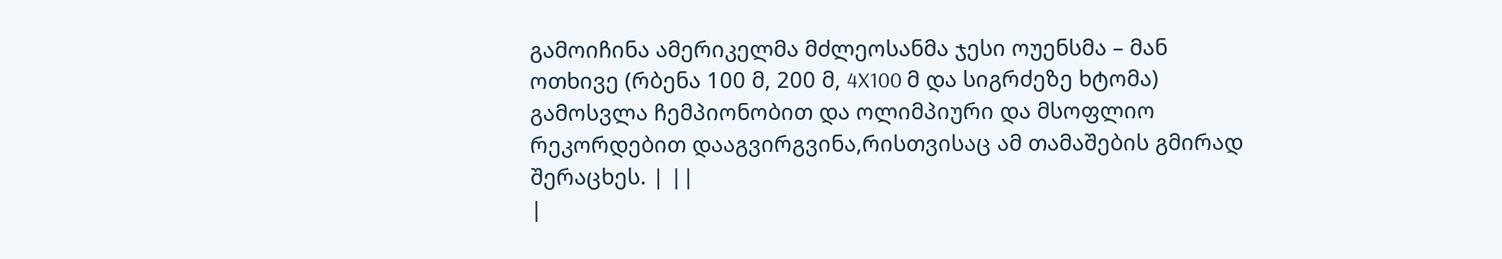გამოიჩინა ამერიკელმა მძლეოსანმა ჯესი ოუენსმა – მან ოთხივე (რბენა 100 მ, 200 მ, 4X100 მ და სიგრძეზე ხტომა) გამოსვლა ჩემპიონობით და ოლიმპიური და მსოფლიო რეკორდებით დააგვირგვინა,რისთვისაც ამ თამაშების გმირად შერაცხეს. | ||
|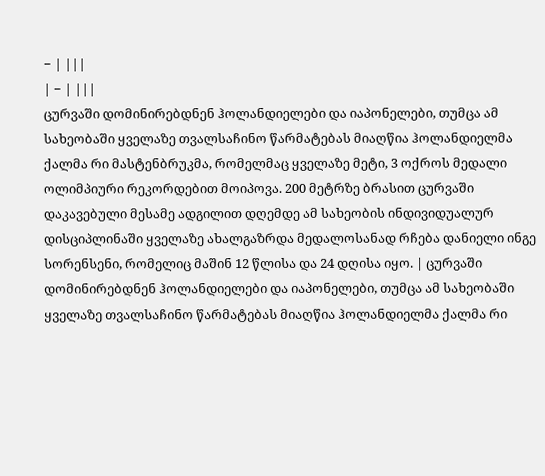− | |||
| − | |||
ცურვაში დომინირებდნენ ჰოლანდიელები და იაპონელები, თუმცა ამ სახეობაში ყველაზე თვალსაჩინო წარმატებას მიაღწია ჰოლანდიელმა ქალმა რი მასტენბრუკმა, რომელმაც ყველაზე მეტი, 3 ოქროს მედალი ოლიმპიური რეკორდებით მოიპოვა. 200 მეტრზე ბრასით ცურვაში დაკავებული მესამე ადგილით დღემდე ამ სახეობის ინდივიდუალურ დისციპლინაში ყველაზე ახალგაზრდა მედალოსანად რჩება დანიელი ინგე სორენსენი, რომელიც მაშინ 12 წლისა და 24 დღისა იყო. | ცურვაში დომინირებდნენ ჰოლანდიელები და იაპონელები, თუმცა ამ სახეობაში ყველაზე თვალსაჩინო წარმატებას მიაღწია ჰოლანდიელმა ქალმა რი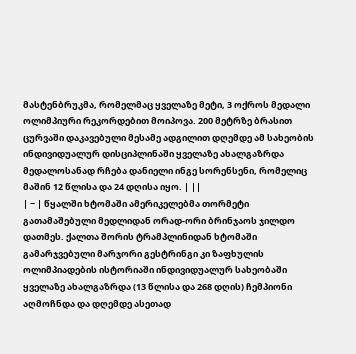მასტენბრუკმა, რომელმაც ყველაზე მეტი, 3 ოქროს მედალი ოლიმპიური რეკორდებით მოიპოვა. 200 მეტრზე ბრასით ცურვაში დაკავებული მესამე ადგილით დღემდე ამ სახეობის ინდივიდუალურ დისციპლინაში ყველაზე ახალგაზრდა მედალოსანად რჩება დანიელი ინგე სორენსენი, რომელიც მაშინ 12 წლისა და 24 დღისა იყო. | ||
| − | წყალში ხტომაში ამერიკელებმა თორმეტი გათამაშებული მედლიდან ორად-ორი ბრინჯაოს ჯილდო დათმეს. ქალთა შორის ტრამპლინიდან ხტომაში გამარჯვებული მარჯორი გესტრინგი კი ზაფხულის ოლიმპიადების ისტორიაში ინდივიდუალურ სახეობაში ყველაზე ახალგაზრდა (13 წლისა და 268 დღის) ჩემპიონი აღმოჩნდა და დღემდე ასეთად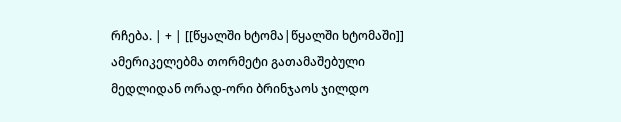რჩება. | + | [[წყალში ხტომა|წყალში ხტომაში]] ამერიკელებმა თორმეტი გათამაშებული მედლიდან ორად-ორი ბრინჯაოს ჯილდო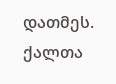დათმეს. ქალთა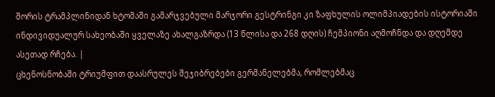შორის ტრამპლინიდან ხტომაში გამარჯვებული მარჯორი გესტრინგი კი ზაფხულის ოლიმპიადების ისტორიაში ინდივიდუალურ სახეობაში ყველაზე ახალგაზრდა (13 წლისა და 268 დღის) ჩემპიონი აღმოჩნდა და დღემდე ასეთად რჩება. |
ცხენოსნობაში ტრიუმფით დაასრულეს შეჯიბრებები გერმანელებმა, რომლებმაც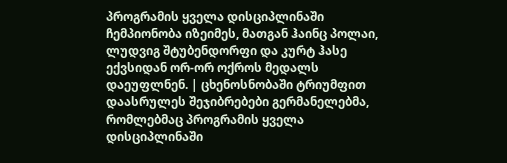პროგრამის ყველა დისციპლინაში ჩემპიონობა იზეიმეს, მათგან ჰაინც პოლაი, ლუდვიგ შტუბენდორფი და კურტ ჰასე ექვსიდან ორ-ორ ოქროს მედალს დაეუფლნენ. | ცხენოსნობაში ტრიუმფით დაასრულეს შეჯიბრებები გერმანელებმა, რომლებმაც პროგრამის ყველა დისციპლინაში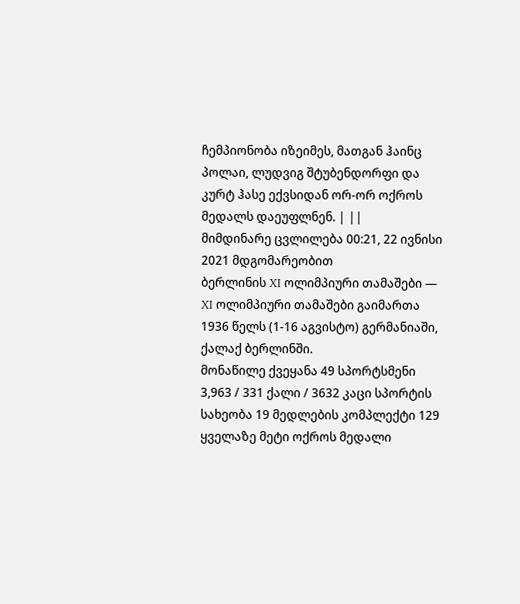ჩემპიონობა იზეიმეს, მათგან ჰაინც პოლაი, ლუდვიგ შტუბენდორფი და კურტ ჰასე ექვსიდან ორ-ორ ოქროს მედალს დაეუფლნენ. | ||
მიმდინარე ცვლილება 00:21, 22 ივნისი 2021 მდგომარეობით
ბერლინის XI ოლიმპიური თამაშები — XI ოლიმპიური თამაშები გაიმართა 1936 წელს (1-16 აგვისტო) გერმანიაში, ქალაქ ბერლინში.
მონაწილე ქვეყანა 49 სპორტსმენი 3,963 / 331 ქალი / 3632 კაცი სპორტის სახეობა 19 მედლების კომპლექტი 129
ყველაზე მეტი ოქროს მედალი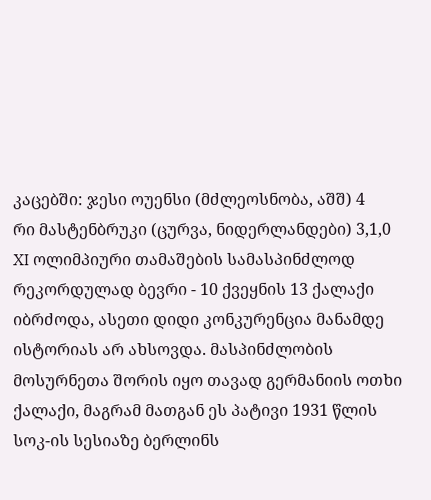კაცებში: ჯესი ოუენსი (მძლეოსნობა, აშშ) 4
რი მასტენბრუკი (ცურვა, ნიდერლანდები) 3,1,0
XI ოლიმპიური თამაშების სამასპინძლოდ რეკორდულად ბევრი - 10 ქვეყნის 13 ქალაქი იბრძოდა, ასეთი დიდი კონკურენცია მანამდე ისტორიას არ ახსოვდა. მასპინძლობის მოსურნეთა შორის იყო თავად გერმანიის ოთხი ქალაქი, მაგრამ მათგან ეს პატივი 1931 წლის სოკ-ის სესიაზე ბერლინს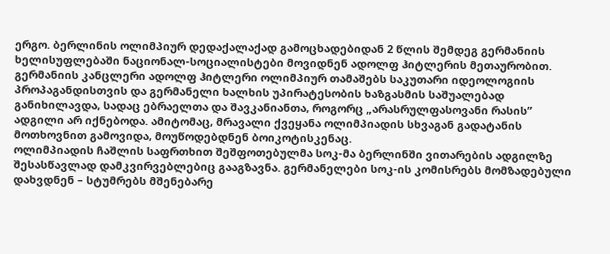ერგო. ბერლინის ოლიმპიურ დედაქალაქად გამოცხადებიდან 2 წლის შემდეგ გერმანიის ხელისუფლებაში ნაციონალ-სოციალისტები მოვიდნენ ადოლფ ჰიტლერის მეთაურობით.
გერმანიის კანცლერი ადოლფ ჰიტლერი ოლიმპიურ თამაშებს საკუთარი იდეოლოგიის პროპაგანდისთვის და გერმანელი ხალხის უპირატესობის ხაზგასმის საშუალებად განიხილავდა, სადაც ებრაელთა და შავკანიანთა, როგორც „არასრულფასოვანი რასის” ადგილი არ იქნებოდა. ამიტომაც, მრავალი ქვეყანა ოლიმპიადის სხვაგან გადატანის მოთხოვნით გამოვიდა, მოუწოდებდნენ ბოიკოტისკენაც.
ოლიმპიადის ჩაშლის საფრთხით შეშფოთებულმა სოკ-მა ბერლინში ვითარების ადგილზე შესასწავლად დამკვირვებლებიც გააგზავნა. გერმანელები სოკ-ის კომისრებს მომზადებული დახვდნენ – სტუმრებს მშენებარე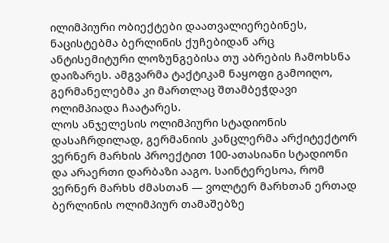ილიმპიური ობიექტები დაათვალიერებინეს, ნაცისტებმა ბერლინის ქუჩებიდან არც ანტისემიტური ლოზუნგებისა თუ აბრების ჩამოხსნა დაიზარეს. ამგვარმა ტაქტიკამ ნაყოფი გამოიღო, გერმანელებმა კი მართლაც შთამბეჭდავი ოლიმპიადა ჩაატარეს.
ლოს ანჯელესის ოლიმპიური სტადიონის დასაჩრდილად, გერმანიის კანცლერმა არქიტექტორ ვერნერ მარხის პროექტით 100-ათასიანი სტადიონი და არაერთი დარბაზი ააგო. საინტერესოა, რომ ვერნერ მარხს ძმასთან — ვოლტერ მარხთან ერთად ბერლინის ოლიმპიურ თამაშებზე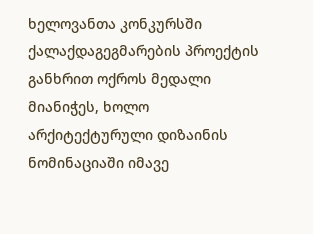ხელოვანთა კონკურსში ქალაქდაგეგმარების პროექტის განხრით ოქროს მედალი მიანიჭეს, ხოლო არქიტექტურული დიზაინის ნომინაციაში იმავე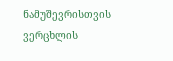ნამუშევრისთვის ვერცხლის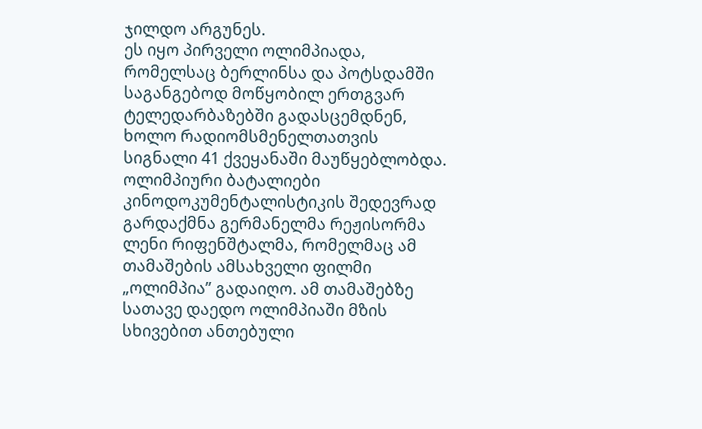ჯილდო არგუნეს.
ეს იყო პირველი ოლიმპიადა, რომელსაც ბერლინსა და პოტსდამში საგანგებოდ მოწყობილ ერთგვარ ტელედარბაზებში გადასცემდნენ, ხოლო რადიომსმენელთათვის სიგნალი 41 ქვეყანაში მაუწყებლობდა. ოლიმპიური ბატალიები კინოდოკუმენტალისტიკის შედევრად გარდაქმნა გერმანელმა რეჟისორმა ლენი რიფენშტალმა, რომელმაც ამ თამაშების ამსახველი ფილმი „ოლიმპია” გადაიღო. ამ თამაშებზე სათავე დაედო ოლიმპიაში მზის სხივებით ანთებული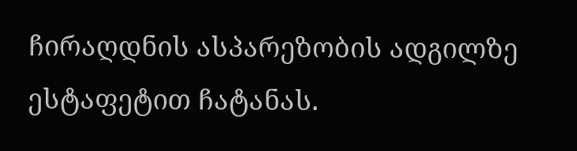ჩირაღდნის ასპარეზობის ადგილზე ესტაფეტით ჩატანას.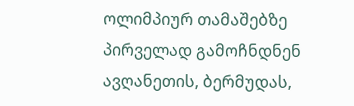ოლიმპიურ თამაშებზე პირველად გამოჩნდნენ ავღანეთის, ბერმუდას,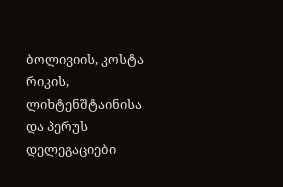ბოლივიის, კოსტა რიკის, ლიხტენშტაინისა და პერუს დელეგაციები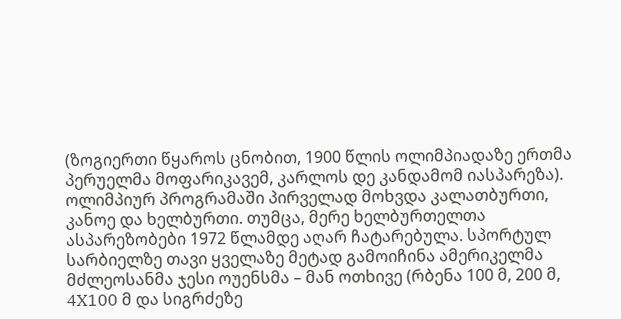(ზოგიერთი წყაროს ცნობით, 1900 წლის ოლიმპიადაზე ერთმა პერუელმა მოფარიკავემ, კარლოს დე კანდამომ იასპარეზა).
ოლიმპიურ პროგრამაში პირველად მოხვდა კალათბურთი, კანოე და ხელბურთი. თუმცა, მერე ხელბურთელთა ასპარეზობები 1972 წლამდე აღარ ჩატარებულა. სპორტულ სარბიელზე თავი ყველაზე მეტად გამოიჩინა ამერიკელმა მძლეოსანმა ჯესი ოუენსმა – მან ოთხივე (რბენა 100 მ, 200 მ, 4X100 მ და სიგრძეზე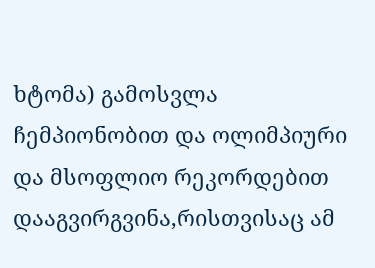ხტომა) გამოსვლა ჩემპიონობით და ოლიმპიური და მსოფლიო რეკორდებით დააგვირგვინა,რისთვისაც ამ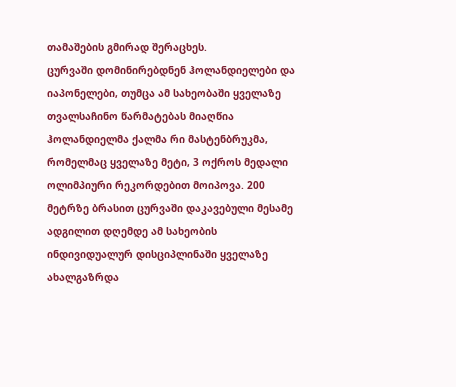თამაშების გმირად შერაცხეს.
ცურვაში დომინირებდნენ ჰოლანდიელები და იაპონელები, თუმცა ამ სახეობაში ყველაზე თვალსაჩინო წარმატებას მიაღწია ჰოლანდიელმა ქალმა რი მასტენბრუკმა, რომელმაც ყველაზე მეტი, 3 ოქროს მედალი ოლიმპიური რეკორდებით მოიპოვა. 200 მეტრზე ბრასით ცურვაში დაკავებული მესამე ადგილით დღემდე ამ სახეობის ინდივიდუალურ დისციპლინაში ყველაზე ახალგაზრდა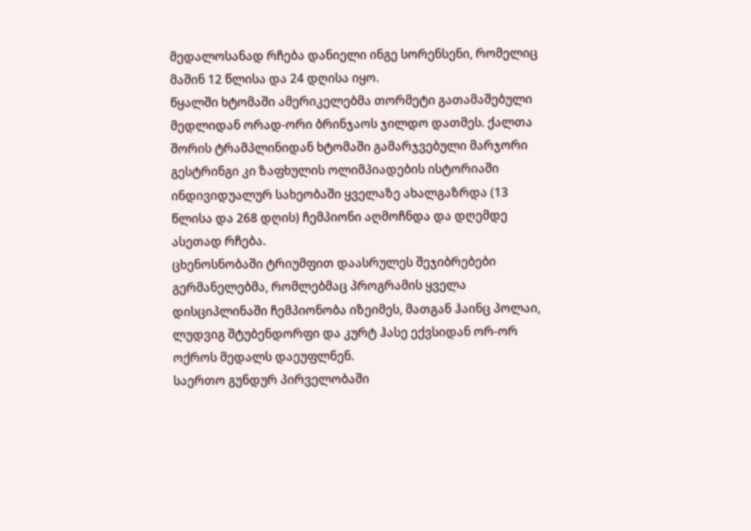მედალოსანად რჩება დანიელი ინგე სორენსენი, რომელიც მაშინ 12 წლისა და 24 დღისა იყო.
წყალში ხტომაში ამერიკელებმა თორმეტი გათამაშებული მედლიდან ორად-ორი ბრინჯაოს ჯილდო დათმეს. ქალთა შორის ტრამპლინიდან ხტომაში გამარჯვებული მარჯორი გესტრინგი კი ზაფხულის ოლიმპიადების ისტორიაში ინდივიდუალურ სახეობაში ყველაზე ახალგაზრდა (13 წლისა და 268 დღის) ჩემპიონი აღმოჩნდა და დღემდე ასეთად რჩება.
ცხენოსნობაში ტრიუმფით დაასრულეს შეჯიბრებები გერმანელებმა, რომლებმაც პროგრამის ყველა დისციპლინაში ჩემპიონობა იზეიმეს, მათგან ჰაინც პოლაი, ლუდვიგ შტუბენდორფი და კურტ ჰასე ექვსიდან ორ-ორ ოქროს მედალს დაეუფლნენ.
საერთო გუნდურ პირველობაში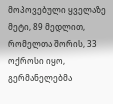მოპოვებული ყველაზე მეტი, 89 მედლით, რომელთა შორის, 33 ოქროსი იყო, გერმანელებმა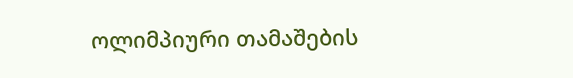ოლიმპიური თამაშების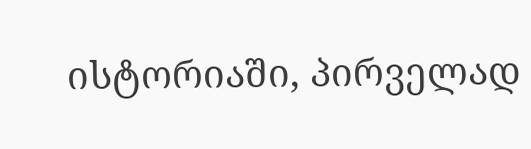ისტორიაში, პირველად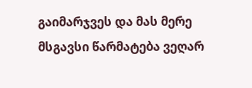გაიმარჯვეს და მას მერე მსგავსი წარმატება ვეღარ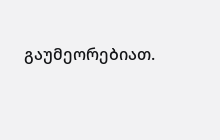გაუმეორებიათ.